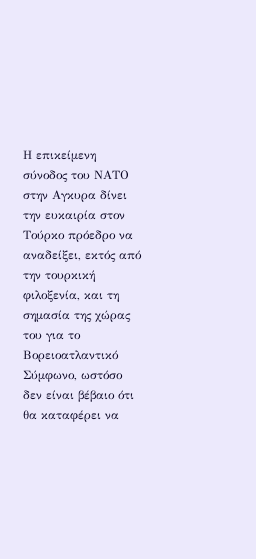Η επικείμενη σύνοδος του ΝΑΤΟ στην Aγκυρα δίνει την ευκαιρία στον Τούρκο πρόεδρο να αναδείξει, εκτός από την τουρκική φιλοξενία, και τη σημασία της χώρας του για το Βορειοατλαντικό Σύμφωνο, ωστόσο δεν είναι βέβαιο ότι θα καταφέρει να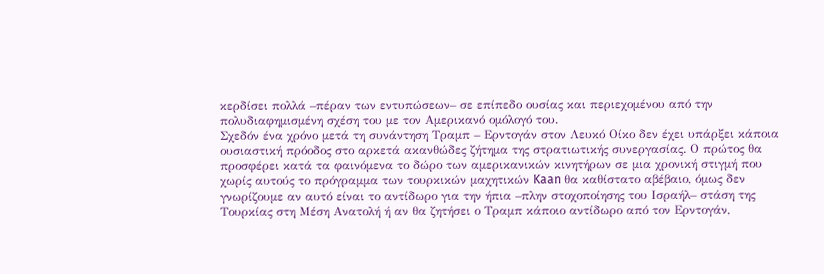κερδίσει πολλά –πέραν των εντυπώσεων– σε επίπεδο ουσίας και περιεχομένου από την πολυδιαφημισμένη σχέση του με τον Αμερικανό ομόλογό του.
Σχεδόν ένα χρόνο μετά τη συνάντηση Τραμπ – Ερντογάν στον Λευκό Οίκο δεν έχει υπάρξει κάποια ουσιαστική πρόοδος στο αρκετά ακανθώδες ζήτημα της στρατιωτικής συνεργασίας. Ο πρώτος θα προσφέρει κατά τα φαινόμενα το δώρο των αμερικανικών κινητήρων σε μια χρονική στιγμή που χωρίς αυτούς το πρόγραμμα των τουρκικών μαχητικών Kaan θα καθίστατο αβέβαιο, όμως δεν γνωρίζουμε αν αυτό είναι το αντίδωρο για την ήπια –πλην στοχοποίησης του Ισραήλ– στάση της Τουρκίας στη Μέση Ανατολή ή αν θα ζητήσει ο Τραμπ κάποιο αντίδωρο από τον Ερντογάν,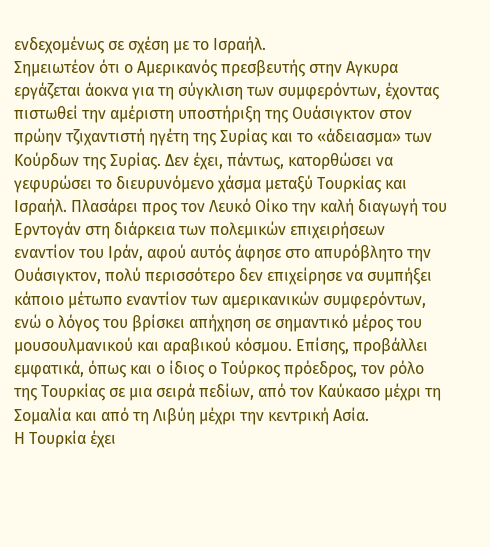ενδεχομένως σε σχέση με το Ισραήλ.
Σημειωτέον ότι ο Αμερικανός πρεσβευτής στην Aγκυρα εργάζεται άοκνα για τη σύγκλιση των συμφερόντων, έχοντας πιστωθεί την αμέριστη υποστήριξη της Ουάσιγκτον στον πρώην τζιχαντιστή ηγέτη της Συρίας και το «άδειασμα» των Κούρδων της Συρίας. Δεν έχει, πάντως, κατορθώσει να γεφυρώσει το διευρυνόμενο χάσμα μεταξύ Τουρκίας και Ισραήλ. Πλασάρει προς τον Λευκό Οίκο την καλή διαγωγή του Ερντογάν στη διάρκεια των πολεμικών επιχειρήσεων εναντίον του Ιράν, αφού αυτός άφησε στο απυρόβλητο την Ουάσιγκτον, πολύ περισσότερο δεν επιχείρησε να συμπήξει κάποιο μέτωπο εναντίον των αμερικανικών συμφερόντων, ενώ ο λόγος του βρίσκει απήχηση σε σημαντικό μέρος του μουσουλμανικού και αραβικού κόσμου. Επίσης, προβάλλει εμφατικά, όπως και ο ίδιος ο Τούρκος πρόεδρος, τον ρόλο της Τουρκίας σε μια σειρά πεδίων, από τον Καύκασο μέχρι τη Σομαλία και από τη Λιβύη μέχρι την κεντρική Ασία.
Η Τουρκία έχει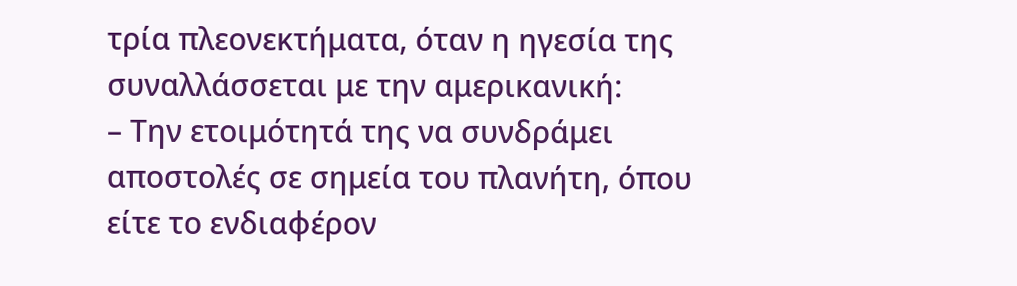τρία πλεονεκτήματα, όταν η ηγεσία της συναλλάσσεται με την αμερικανική:
– Την ετοιμότητά της να συνδράμει αποστολές σε σημεία του πλανήτη, όπου είτε το ενδιαφέρον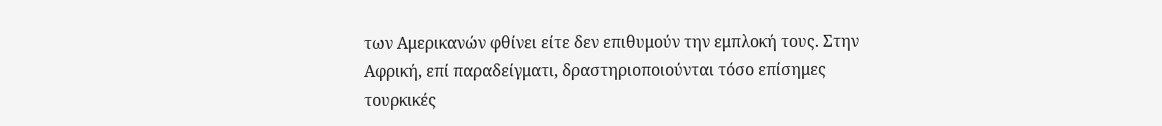των Αμερικανών φθίνει είτε δεν επιθυμούν την εμπλοκή τους. Στην Αφρική, επί παραδείγματι, δραστηριοποιούνται τόσο επίσημες τουρκικές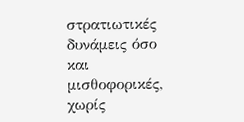στρατιωτικές δυνάμεις όσο και μισθοφορικές, χωρίς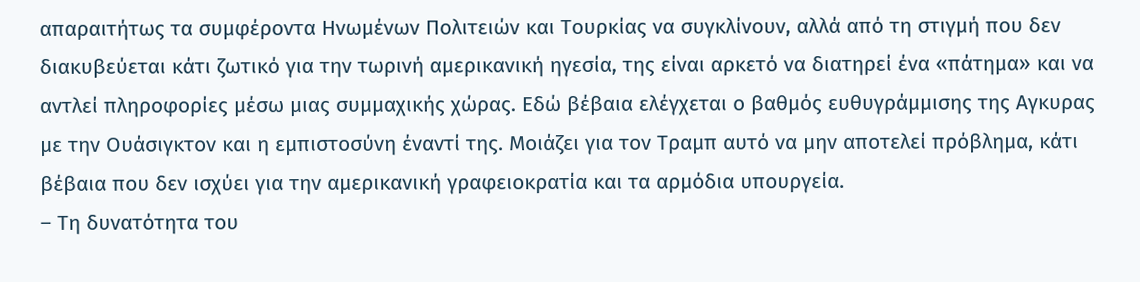απαραιτήτως τα συμφέροντα Ηνωμένων Πολιτειών και Τουρκίας να συγκλίνουν, αλλά από τη στιγμή που δεν διακυβεύεται κάτι ζωτικό για την τωρινή αμερικανική ηγεσία, της είναι αρκετό να διατηρεί ένα «πάτημα» και να αντλεί πληροφορίες μέσω μιας συμμαχικής χώρας. Εδώ βέβαια ελέγχεται ο βαθμός ευθυγράμμισης της Αγκυρας με την Ουάσιγκτον και η εμπιστοσύνη έναντί της. Μοιάζει για τον Τραμπ αυτό να μην αποτελεί πρόβλημα, κάτι βέβαια που δεν ισχύει για την αμερικανική γραφειοκρατία και τα αρμόδια υπουργεία.
– Τη δυνατότητα του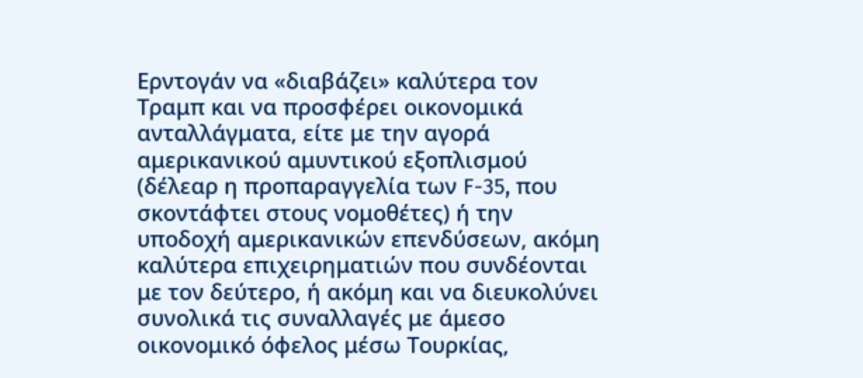Ερντογάν να «διαβάζει» καλύτερα τον Τραμπ και να προσφέρει οικονομικά ανταλλάγματα, είτε με την αγορά αμερικανικού αμυντικού εξοπλισμού (δέλεαρ η προπαραγγελία των F-35, που σκοντάφτει στους νομοθέτες) ή την υποδοχή αμερικανικών επενδύσεων, ακόμη καλύτερα επιχειρηματιών που συνδέονται με τον δεύτερο, ή ακόμη και να διευκολύνει συνολικά τις συναλλαγές με άμεσο οικονομικό όφελος μέσω Τουρκίας,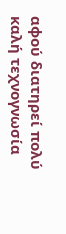αφού διατηρεί πολύ καλή τεχνογνωσία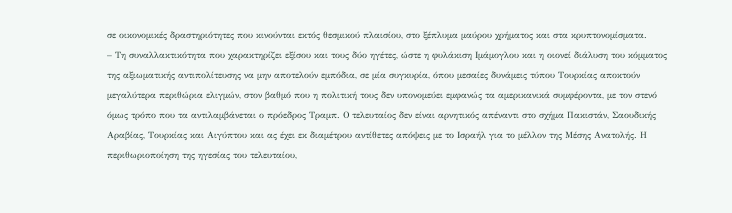σε οικονομικές δραστηριότητες που κινούνται εκτός θεσμικού πλαισίου, στο ξέπλυμα μαύρου χρήματος και στα κρυπτονομίσματα.
– Τη συναλλακτικότητα που χαρακτηρίζει εξίσου και τους δύο ηγέτες, ώστε η φυλάκιση Ιμάμογλου και η οιονεί διάλυση του κόμματος της αξιωματικής αντιπολίτευσης να μην αποτελούν εμπόδια, σε μία συγκυρία, όπου μεσαίες δυνάμεις τύπου Τουρκίας αποκτούν μεγαλύτερα περιθώρια ελιγμών, στον βαθμό που η πολιτική τους δεν υπονομεύει εμφανώς τα αμερικανικά συμφέροντα, με τον στενό όμως τρόπο που τα αντιλαμβάνεται ο πρόεδρος Τραμπ. Ο τελευταίος δεν είναι αρνητικός απέναντι στο σχήμα Πακιστάν, Σαουδικής Αραβίας, Τουρκίας και Αιγύπτου και ας έχει εκ διαμέτρου αντίθετες απόψεις με το Ισραήλ για το μέλλον της Μέσης Ανατολής. Η περιθωριοποίηση της ηγεσίας του τελευταίου,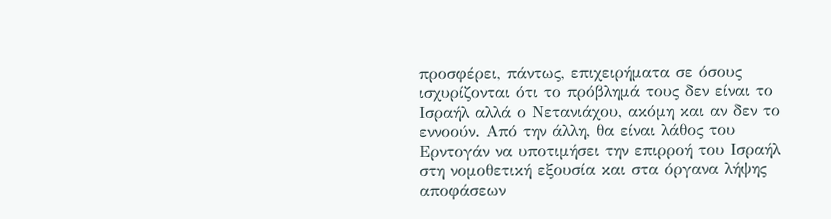προσφέρει, πάντως, επιχειρήματα σε όσους ισχυρίζονται ότι το πρόβλημά τους δεν είναι το Ισραήλ αλλά ο Νετανιάχου, ακόμη και αν δεν το εννοούν. Από την άλλη, θα είναι λάθος του Ερντογάν να υποτιμήσει την επιρροή του Ισραήλ στη νομοθετική εξουσία και στα όργανα λήψης αποφάσεων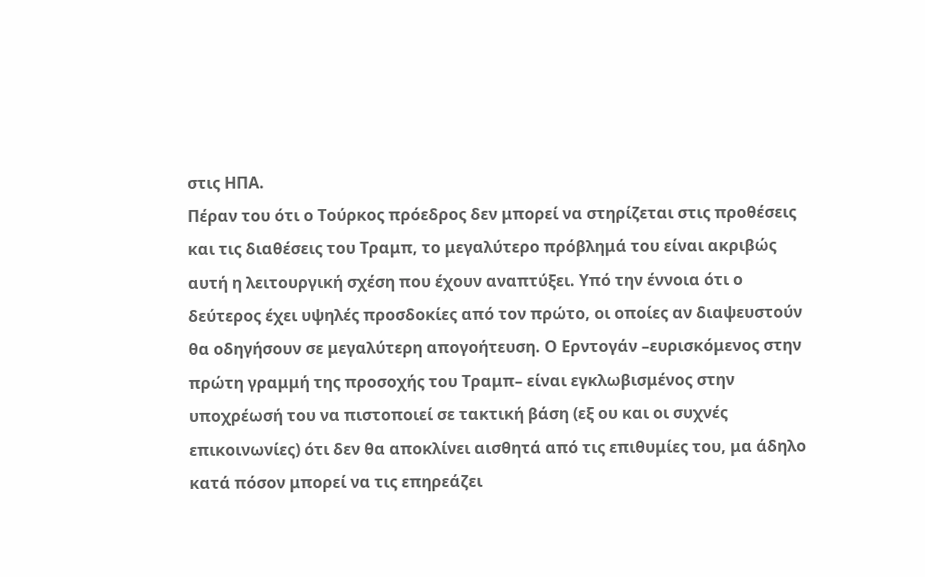στις ΗΠΑ.
Πέραν του ότι ο Τούρκος πρόεδρος δεν μπορεί να στηρίζεται στις προθέσεις και τις διαθέσεις του Τραμπ, το μεγαλύτερο πρόβλημά του είναι ακριβώς αυτή η λειτουργική σχέση που έχουν αναπτύξει. Υπό την έννοια ότι ο δεύτερος έχει υψηλές προσδοκίες από τον πρώτο, οι οποίες αν διαψευστούν θα οδηγήσουν σε μεγαλύτερη απογοήτευση. Ο Ερντογάν –ευρισκόμενος στην πρώτη γραμμή της προσοχής του Τραμπ– είναι εγκλωβισμένος στην υποχρέωσή του να πιστοποιεί σε τακτική βάση (εξ ου και οι συχνές επικοινωνίες) ότι δεν θα αποκλίνει αισθητά από τις επιθυμίες του, μα άδηλο κατά πόσον μπορεί να τις επηρεάζει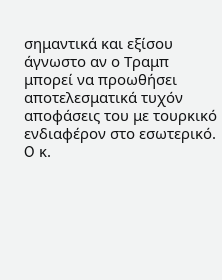σημαντικά και εξίσου άγνωστο αν ο Τραμπ μπορεί να προωθήσει αποτελεσματικά τυχόν αποφάσεις του με τουρκικό ενδιαφέρον στο εσωτερικό.
O κ.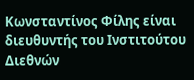Κωνσταντίνος Φίλης είναι διευθυντής του Ινστιτούτου Διεθνών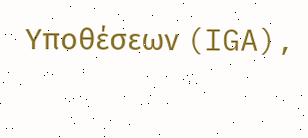Υποθέσεων (IGA),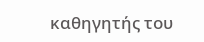καθηγητής του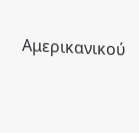Αμερικανικού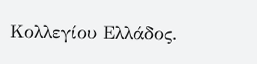Κολλεγίου Ελλάδος.